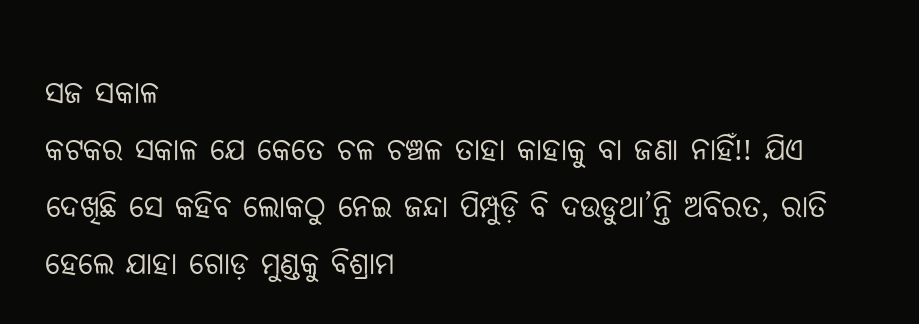ସଜ ସକାଳ
କଟକର ସକାଳ ଯେ କେତେ ଚଳ ଚଞ୍ଚଳ ତାହା କାହାକୁ ବା ଜଣା ନାହିଁ!! ଯିଏ ଦେଖିଛି ସେ କହିବ ଲୋକଠୁ ନେଇ ଜନ୍ଦା ପିମ୍ପୁଡ଼ି ବି ଦଉଡୁଥା’ନ୍ତି ଅବିରତ, ରାତି ହେଲେ ଯାହା ଗୋଡ଼ ମୁଣ୍ଡକୁ ବିଶ୍ରାମ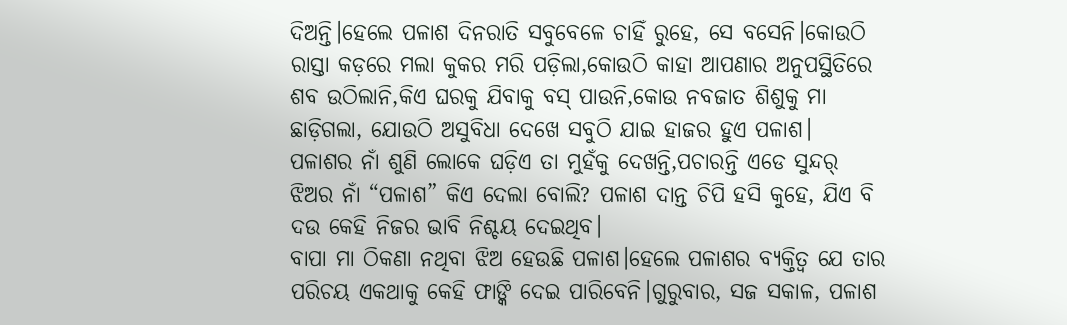ଦିଅନ୍ତି।ହେଲେ ପଳାଶ ଦିନରାତି ସବୁବେଳେ ଚାହିଁ ରୁହେ, ସେ ବସେନି।କୋଉଠି ରାସ୍ତା କଡ଼ରେ ମଲା କୁକର ମରି ପଡ଼ିଲା,କୋଉଠି କାହା ଆପଣାର ଅନୁପସ୍ଥିତିରେ ଶବ ଉଠିଲାନି,କିଏ ଘରକୁ ଯିବାକୁ ବସ୍ ପାଉନି,କୋଉ ନବଜାତ ଶିଶୁକୁ ମା ଛାଡ଼ିଗଲା, ଯୋଉଠି ଅସୁବିଧା ଦେଖେ ସବୁଠି ଯାଇ ହାଜର ହୁଏ ପଳାଶ।
ପଳାଶର ନାଁ ଶୁଣି ଲୋକେ ଘଡ଼ିଏ ତା ମୁହଁକୁ ଦେଖନ୍ତି,ପଚାରନ୍ତି ଏଡେ ସୁନ୍ଦର୍ ଝିଅର ନାଁ “ପଳାଶ” କିଏ ଦେଲା ବୋଲି? ପଳାଶ ଦାନ୍ତ ଚିପି ହସି କୁହେ, ଯିଏ ବି ଦଉ କେହି ନିଜର ଭାବି ନିଶ୍ଚୟ ଦେଇଥିବ।
ବାପା ମା ଠିକଣା ନଥିବା ଝିଅ ହେଉଛି ପଳାଶ।ହେଲେ ପଳାଶର ବ୍ୟକ୍ତିତ୍ଵ ଯେ ତାର ପରିଚୟ ଏକଥାକୁ କେହି ଫାଙ୍କି ଦେଇ ପାରିବେନି।ଗୁରୁବାର, ସଜ ସକାଳ, ପଳାଶ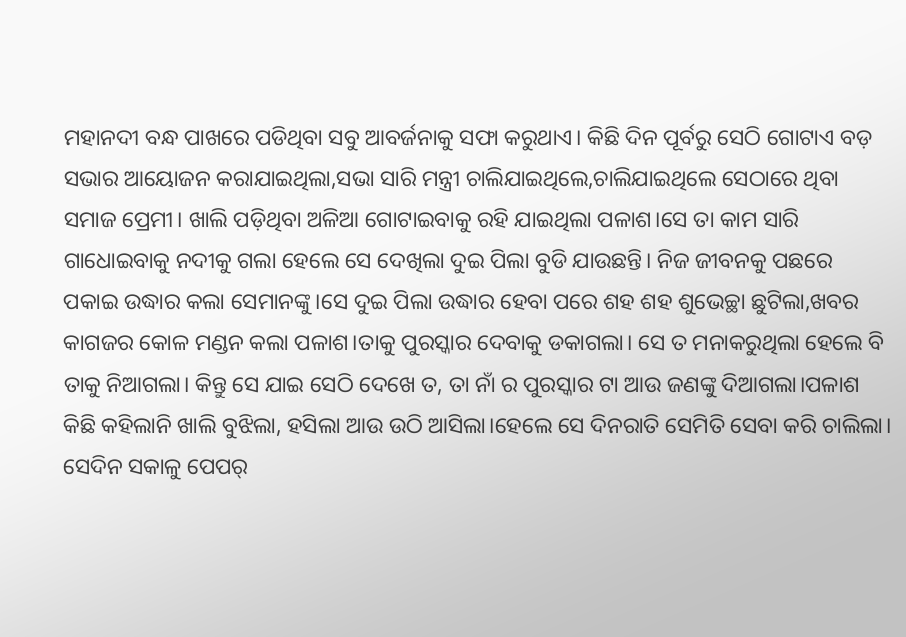ମହାନଦୀ ବନ୍ଧ ପାଖରେ ପଡିଥିବା ସବୁ ଆବର୍ଜନାକୁ ସଫା କରୁଥାଏ। କିଛି ଦିନ ପୂର୍ବରୁ ସେଠି ଗୋଟାଏ ବଡ଼ ସଭାର ଆୟୋଜନ କରାଯାଇଥିଲା,ସଭା ସାରି ମନ୍ତ୍ରୀ ଚାଲିଯାଇଥିଲେ,ଚାଲିଯାଇଥିଲେ ସେଠାରେ ଥିବା ସମାଜ ପ୍ରେମୀ। ଖାଲି ପଡ଼ିଥିବା ଅଳିଆ ଗୋଟାଇବାକୁ ରହି ଯାଇଥିଲା ପଳାଶ।ସେ ତା କାମ ସାରି ଗାଧୋଇବାକୁ ନଦୀକୁ ଗଲା ହେଲେ ସେ ଦେଖିଲା ଦୁଇ ପିଲା ବୁଡି ଯାଉଛନ୍ତି। ନିଜ ଜୀବନକୁ ପଛରେ ପକାଇ ଉଦ୍ଧାର କଲା ସେମାନଙ୍କୁ।ସେ ଦୁଇ ପିଲା ଉଦ୍ଧାର ହେବା ପରେ ଶହ ଶହ ଶୁଭେଚ୍ଛା ଛୁଟିଲା,ଖବର କାଗଜର କୋଳ ମଣ୍ଡନ କଲା ପଳାଶ।ତାକୁ ପୁରସ୍କାର ଦେବାକୁ ଡକାଗଲା। ସେ ତ ମନାକରୁଥିଲା ହେଲେ ବି ତାକୁ ନିଆଗଲା। କିନ୍ତୁ ସେ ଯାଇ ସେଠି ଦେଖେ ତ, ତା ନାଁ ର ପୁରସ୍କାର ଟା ଆଉ ଜଣଙ୍କୁ ଦିଆଗଲା।ପଳାଶ କିଛି କହିଲାନି ଖାଲି ବୁଝିଲା, ହସିଲା ଆଉ ଉଠି ଆସିଲା।ହେଲେ ସେ ଦିନରାତି ସେମିତି ସେବା କରି ଚାଲିଲା।
ସେଦିନ ସକାଳୁ ପେପର୍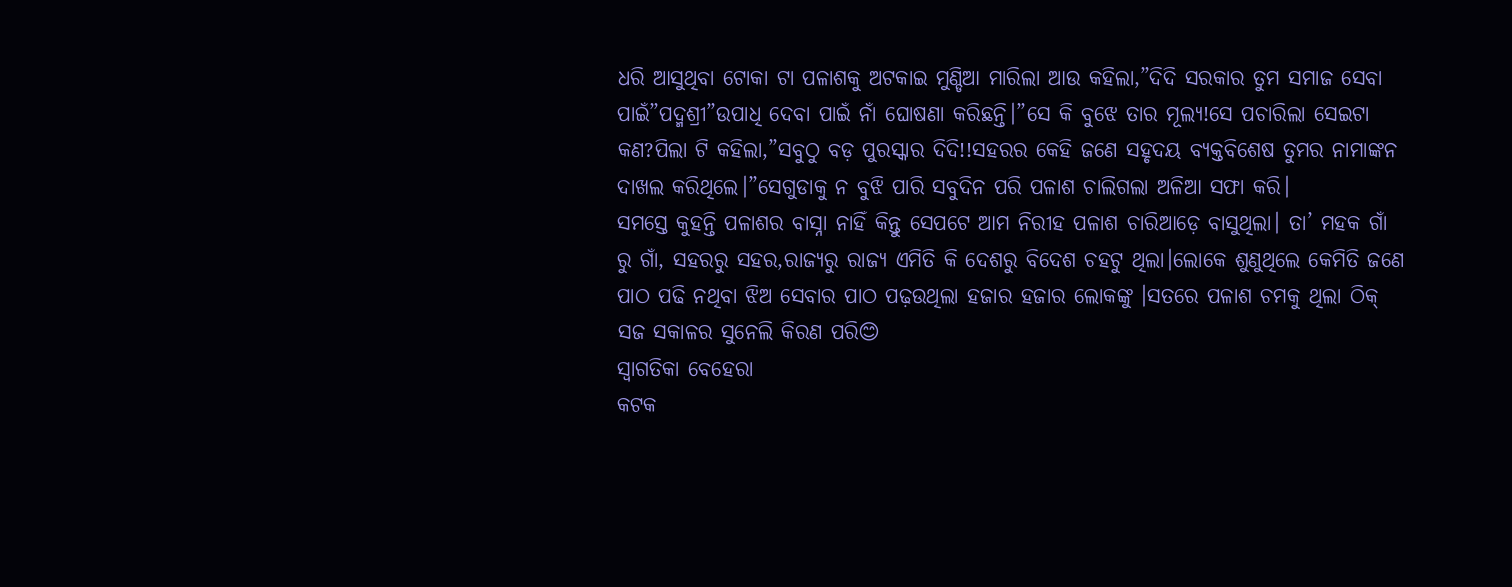ଧରି ଆସୁଥିବା ଟୋକା ଟା ପଳାଶକୁ ଅଟକାଇ ମୁଣ୍ଡିଆ ମାରିଲା ଆଉ କହିଲା,”ଦିଦି ସରକାର ତୁମ ସମାଜ ସେବା ପାଇଁ”ପଦ୍ମଶ୍ରୀ”ଉପାଧି ଦେବା ପାଇଁ ନାଁ ଘୋଷଣା କରିଛନ୍ତି।”ସେ କି ବୁଝେ ତାର ମୂଲ୍ୟ!ସେ ପଚାରିଲା ସେଇଟା କଣ?ପିଲା ଟି କହିଲା,”ସବୁଠୁ ବଡ଼ ପୁରସ୍କାର ଦିଦି!!ସହରର କେହି ଜଣେ ସହୃଦୟ ବ୍ୟକ୍ତବିଶେଷ ତୁମର ନାମାଙ୍କନ ଦାଖଲ କରିଥିଲେ।”ସେଗୁଡାକୁ ନ ବୁଝି ପାରି ସବୁଦିନ ପରି ପଳାଶ ଚାଲିଗଲା ଅଳିଆ ସଫା କରି।
ସମସ୍ତେ କୁହନ୍ତି ପଳାଶର ବାସ୍ନା ନାହିଁ କିନ୍ତୁ ସେପଟେ ଆମ ନିରୀହ ପଳାଶ ଚାରିଆଡ଼େ ବାସୁଥିଲା। ତା’ ମହକ ଗାଁ ରୁ ଗାଁ, ସହରରୁ ସହର,ରାଜ୍ୟରୁ ରାଜ୍ୟ ଏମିତି କି ଦେଶରୁ ବିଦେଶ ଚହଟୁ ଥିଲା।ଲୋକେ ଶୁଣୁଥିଲେ କେମିତି ଜଣେ ପାଠ ପଢି ନଥିବା ଝିଅ ସେବାର ପାଠ ପଢ଼ଉଥିଲା ହଜାର ହଜାର ଲୋକଙ୍କୁ ।ସତରେ ପଳାଶ ଚମକୁ ଥିଲା ଠିକ୍ ସଜ ସକାଳର ସୁନେଲି କିରଣ ପରି😊
ସ୍ୱାଗତିକା ବେହେରା
କଟକ